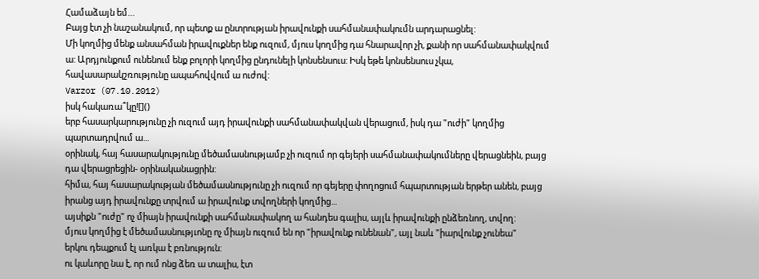Համաձայն եմ…
Բայց էտ չի նաշանակում, որ պետք ա ընտրության իրավունքի սահմանափակումն արդարացնել:
Մի կողմից մենք անսահման իրավուքներ ենք ուզում, մյուս կողմից դա հնարավոր չի, քանի որ սահմանափակվում ա: Արդյունքում ունենում ենք բոլորի կողմից ընդունելի կոնսենսուս: Իսկ եթե կոնսենսուս չկա, հավասարակշռությունը ապահովվում ա ուժով:
Varzor (07.10.2012)
իսկ հակառա՞կը![]()
երբ հասարկարությունը չի ուզում այդ իրավունքի սահմանափակվան վերացում, իսկ դա "ուժի" կողմից պարտադրվում ա...
օրինակ, հայ հասարակությունը մեծամասնությամբ չի ուզում որ գեյերի սահմանափակումները վերացնեին, բայց դա վերացրեցին- օրինականացրին:
հիմա, հայ հասարակության մեծամասնությունը չի ուզում որ գեյերը փողոցում հպարտության երթեր անեն, բայց իրանց այդ իրավունքը տրվում ա իրավունք տվողների կողմից...
այսիքն "ուժը" ոչ միայն իրավունքի սահմանափակող ա հանդես գալիս, այլև իրավունքի ընձեռնող, տվող:
մյուս կողմից է մեծամասնությւոնը ոչ միայն ուզում են որ "իրավունք ունենան", այլ նաև "իարվունք չունեա"
երկու դեպքում էլ առկա է բռնություն:
ու կաևորը նա է, որ ում ոնց ձեռ ա տալիս, էտ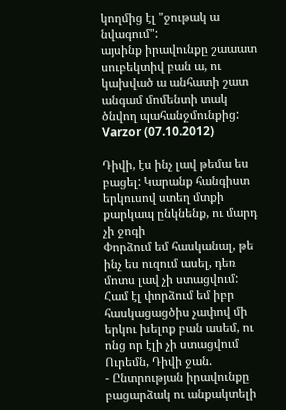կողմից էլ "ջութակ ա նվագում":
այսինք իրավունքը շաաատ սուբեկտիվ բան ա, ու կախված ա անհատի շատ անգամ մոմենտի տակ ծնվող պահանջմունքից:
Varzor (07.10.2012)

Դիվի, էս ինչ լավ թեմա ես բացել: Կարանք հանգիստ երկուսով ստեղ մտքի քարկապ ընկնենք, ու մարդ չի ջոգի
Փորձում եմ հասկանալ, թե ինչ ես ուզում ասել, դեռ մոտս լավ չի ստացվում: Համ էլ փորձում եմ իբր հասկացացծիս չափով մի երկու խելոք բան ասեմ, ու ոնց որ էլի չի ստացվում
Ուրեմն, Դիվի ջան.
- Ընտրության իրավունքը բացարձակ ու անքակտելի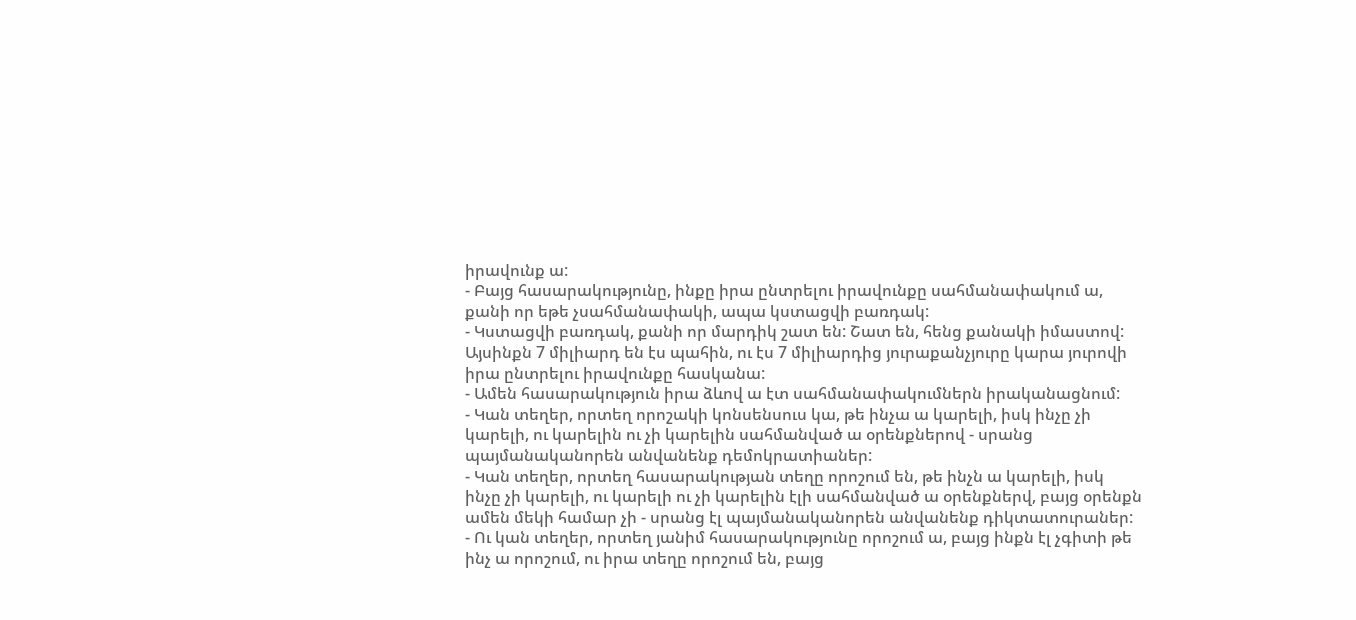իրավունք ա:
- Բայց հասարակությունը, ինքը իրա ընտրելու իրավունքը սահմանափակում ա, քանի որ եթե չսահմանափակի, ապա կստացվի բառդակ:
- Կստացվի բառդակ, քանի որ մարդիկ շատ են: Շատ են, հենց քանակի իմաստով: Այսինքն 7 միլիարդ են էս պահին, ու էս 7 միլիարդից յուրաքանչյուրը կարա յուրովի իրա ընտրելու իրավունքը հասկանա:
- Ամեն հասարակություն իրա ձևով ա էտ սահմանափակումներն իրականացնում:
- Կան տեղեր, որտեղ որոշակի կոնսենսուս կա, թե ինչա ա կարելի, իսկ ինչը չի կարելի, ու կարելին ու չի կարելին սահմանված ա օրենքներով - սրանց պայմանականորեն անվանենք դեմոկրատիաներ:
- Կան տեղեր, որտեղ հասարակության տեղը որոշում են, թե ինչն ա կարելի, իսկ ինչը չի կարելի, ու կարելի ու չի կարելին էլի սահմանված ա օրենքներվ, բայց օրենքն ամեն մեկի համար չի - սրանց էլ պայմանականորեն անվանենք դիկտատուրաներ:
- Ու կան տեղեր, որտեղ յանիմ հասարակությունը որոշում ա, բայց ինքն էլ չգիտի թե ինչ ա որոշում, ու իրա տեղը որոշում են, բայց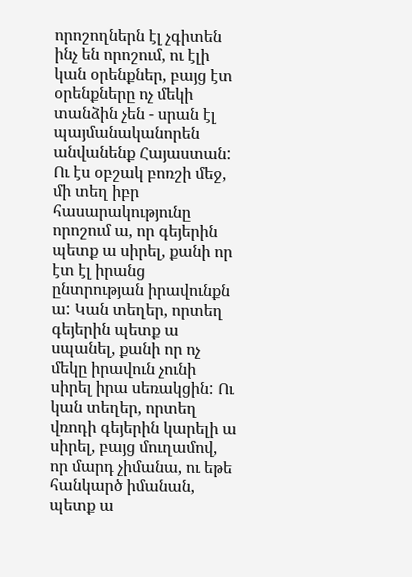որոշողներն էլ չգիտեն ինչ են որոշում, ու էլի կան օրենքներ, բայց էտ օրենքները ոչ մեկի տանձին չեն - սրան էլ պայմանականորեն անվանենք Հայաստան:
Ու էս օբշակ բոռշի մեջ, մի տեղ իբր հասարակությունը որոշում ա, որ գեյերին պետք ա սիրել, քանի որ էտ էլ իրանց ընտրության իրավունքն ա: Կան տեղեր, որտեղ գեյերին պետք ա սպանել, քանի որ ոչ մեկը իրավուն չունի սիրել իրա սեռակցին: Ու կան տեղեր, որտեղ վռոդի գեյերին կարելի ա սիրել, բայց մուղամով, որ մարդ չիմանա, ու եթե հանկարծ իմանան, պետք ա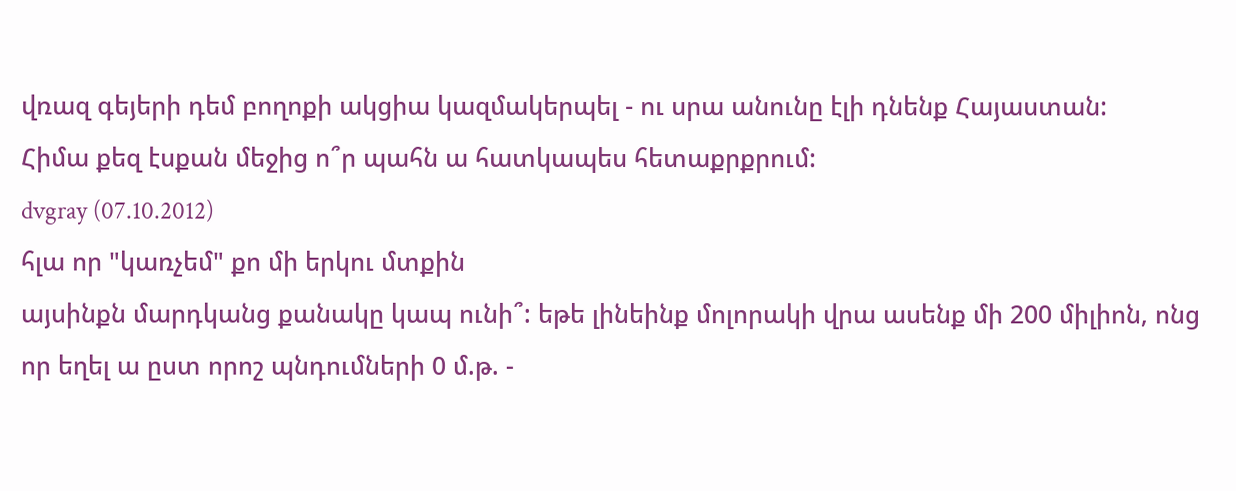վռազ գեյերի դեմ բողոքի ակցիա կազմակերպել - ու սրա անունը էլի դնենք Հայաստան:
Հիմա քեզ էսքան մեջից ո՞ր պահն ա հատկապես հետաքրքրում:
dvgray (07.10.2012)
հլա որ "կառչեմ" քո մի երկու մտքին
այսինքն մարդկանց քանակը կապ ունի՞: եթե լինեինք մոլորակի վրա ասենք մի 200 միլիոն, ոնց որ եղել ա ըստ որոշ պնդումների 0 մ.թ. -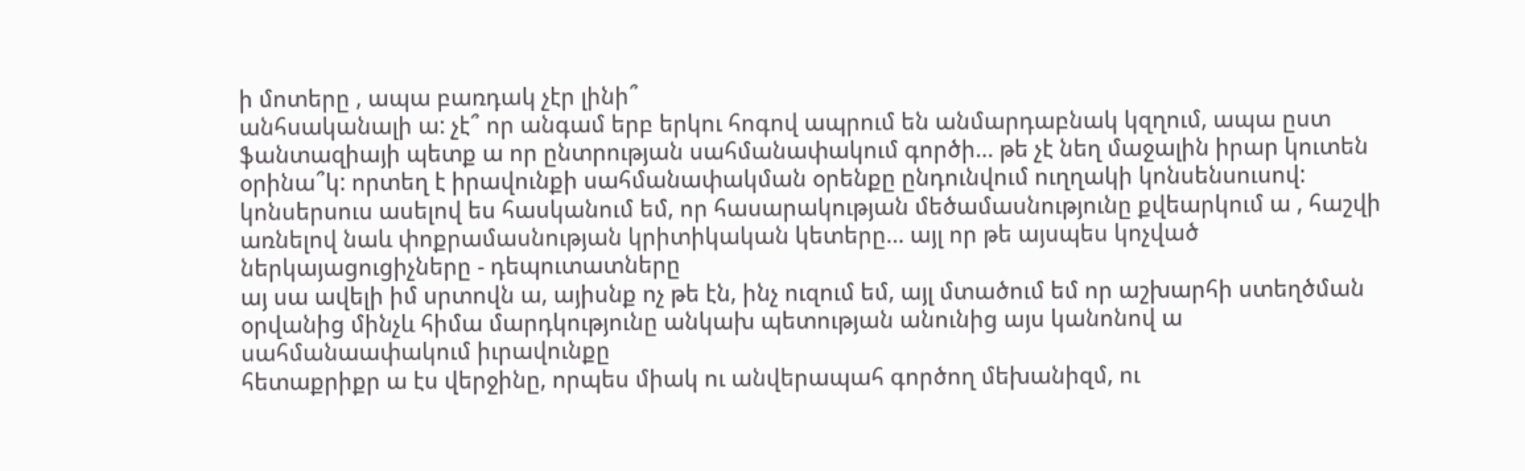ի մոտերը , ապա բառդակ չէր լինի՞
անհսականալի ա: չէ՞ որ անգամ երբ երկու հոգով ապրում են անմարդաբնակ կզղում, ապա ըստ ֆանտազիայի պետք ա որ ընտրության սահմանափակում գործի... թե չէ նեղ մաջալին իրար կուտեն
օրինա՞կ: որտեղ է իրավունքի սահմանափակման օրենքը ընդունվում ուղղակի կոնսենսուսով: կոնսերսուս ասելով ես հասկանում եմ, որ հասարակության մեծամասնությունը քվեարկում ա , հաշվի առնելով նաև փոքրամասնության կրիտիկական կետերը... այլ որ թե այսպես կոչված ներկայացուցիչները - դեպուտատները
այ սա ավելի իմ սրտովն ա, այիսնք ոչ թե էն, ինչ ուզում եմ, այլ մտածում եմ որ աշխարհի ստեղծման օրվանից մինչև հիմա մարդկությունը անկախ պետության անունից այս կանոնով ա սահմանաափակում իւրավունքը
հետաքրիքր ա էս վերջինը, որպես միակ ու անվերապահ գործող մեխանիզմ, ու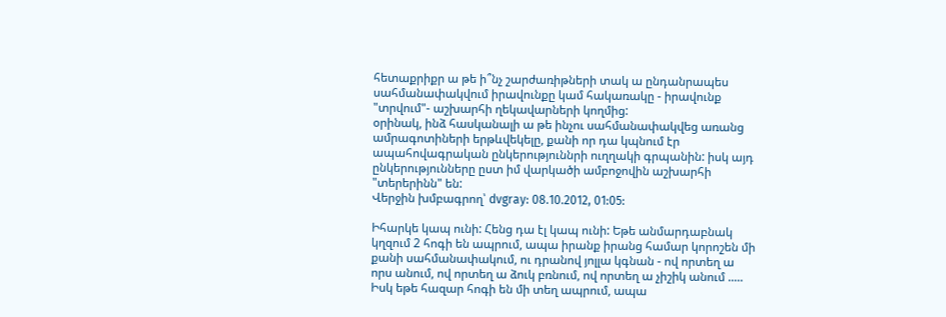հետաքրիքր ա թե ի՞նչ շարժառիթների տակ ա ընդանրապես սահմանափակվում իրավունքը կամ հակառակը - իրավունք "տրվում"- աշխարհի ղեկավարների կողմից:
օրինակ, ինձ հասկանալի ա թե ինչու սահմանափակվեց առանց ամրագոտիների երթևվեկելը, քանի որ դա կպնում էր ապահովագրական ընկերություննրի ուղղակի գրպանին: իսկ այդ ընկերությունները ըստ իմ վարկածի ամբոջովին աշխարհի "տերերինն" են:
Վերջին խմբագրող՝ dvgray: 08.10.2012, 01:05:

Իհարկե կապ ունի: Հենց դա էլ կապ ունի: Եթե անմարդաբնակ կղզում 2 հոգի են ապրում, ապա իրանք իրանց համար կորոշեն մի քանի սահմանափակում, ու դրանով յոլլա կգնան - ով որտեղ ա որս անում, ով որտեղ ա ձուկ բռնում, ով որտեղ ա չիշիկ անում .....
Իսկ եթե հազար հոգի են մի տեղ ապրում, ապա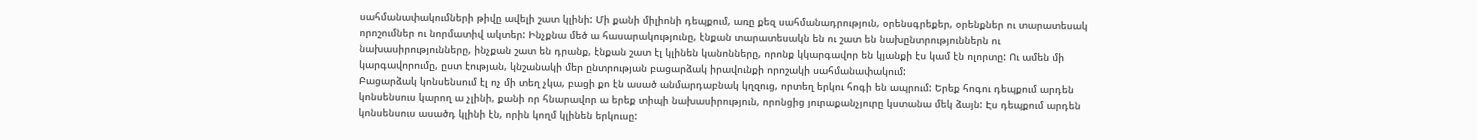սահմանափակումների թիվը ավելի շատ կլինի: Մի քանի միլիոնի դեպքում, առը քեզ սահմանադրություն, օրենսգրեքեր, օրենքներ ու տարատեսակ որոշումներ ու նորմատիվ ակտեր: Ինչքնա մեծ ա հասարակությունը, էնքան տարատեսակն են ու շատ են նախընտրություններն ու նախասիրությունները, ինչքան շատ են դրանք, էնքան շատ էլ կլինեն կանոնները, որոնք կկարգավոր են կյանքի էս կամ էն ոլորտը: Ու ամեն մի կարգավորումը, ըստ էության, կնշանակի մեր ընտրության բացարձակ իրավունքի որոշակի սահմանափակում:
Բացարձակ կոնսենսում էլ ոչ մի տեղ չկա, բացի քո էն ասած անմարդաբնակ կղզուց, որտեղ երկու հոգի են ապրում: Երեք հոգու դեպքում արդեն կոնսենսուս կարող ա չլինի, քանի որ հնարավոր ա երեք տիպի նախասիրություն, որոնցից յուրաքանչյուրը կստանա մեկ ձայն: Էս դեպքում արդեն կոնսենսուս ասածդ կլինի էն, որին կողմ կլինեն երկուսը: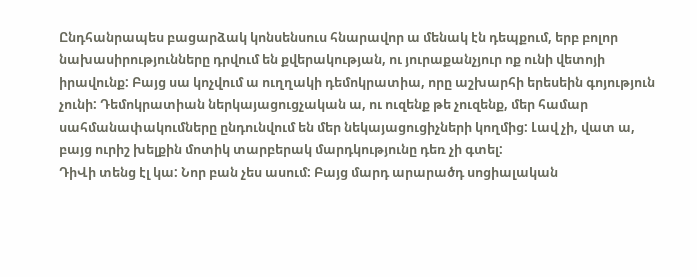Ընդհանրապես բացարձակ կոնսենսուս հնարավոր ա մենակ էն դեպքում, երբ բոլոր նախասիրությունները դրվում են քվերակության, ու յուրաքանչյուր ոք ունի վետոյի իրավունք: Բայց սա կոչվում ա ուղղակի դեմոկրատիա, որը աշխարհի երեսեին գոյություն չունի: Դեմոկրատիան ներկայացուցչական ա, ու ուզենք թե չուզենք, մեր համար սահմանափակումները ընդունվում են մեր նեկայացուցիչների կողմից: Լավ չի, վատ ա, բայց ուրիշ խելքին մոտիկ տարբերակ մարդկությունը դեռ չի գտել:
ԴիՎի տենց էլ կա: Նոր բան չես ասում: Բայց մարդ արարածդ սոցիալական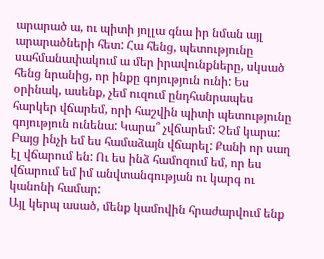արարած ա, ու պիտի յոլլա գնա իր նման այլ արարածների հետ: Հա հենց, պետությունը սահմանափակում ա մեր իրավունքները, սկսած հենց նրանից, որ ինքը գոյություն ունի: Ես օրինակ, ասենք, չեմ ուզում ընդհանրապես հարկեր վճարեմ, որի հաշվին պիտի պետությունը գոյություն ունենա: Կարա՞ չվճարեմ: Չեմ կարա: Բայց ինչի եմ ես համաձայն վճարել: Քանի որ սաղ էլ վճարում են: Ու ես ինձ համոզում եմ, որ ես վճարում եմ իմ անվտանգության ու կարգ ու կանոնի համար:
Այլ կերպ ասած, մենք կամովին հրաժարվում ենք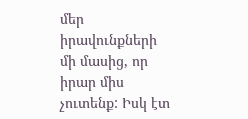մեր իրավունքների մի մասից, որ իրար միս չուտենք: Իսկ էտ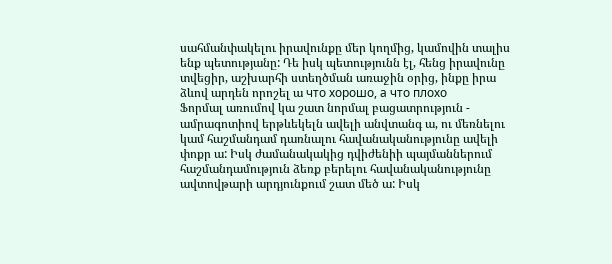սահմանփակելու իրավունքը մեր կողմից, կամովին տալիս ենք պետությանը: Դե իսկ պետությունն էլ, հենց իրավունը տվեցիր, աշխարհի ստեղծման առաջին օրից, ինքը իրա ձևով արդեն որոշել ա что хорошо, а что плохо
Ֆորմալ առումով կա շատ նորմալ բացատրություն - ամրագոտիով երթևեկելն ավելի անվտանգ ա, ու մեռնելու կամ հաշմանդամ դառնալու հավանականությունը ավելի փոքր ա: Իսկ ժամանակակից դվիժենիի պայմաններում հաշմանդամություն ձեռք բերելու հավանականությունը ավտովթարի արդյունքում շատ մեծ ա: Իսկ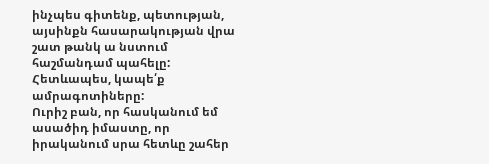ինչպես գիտենք, պետության, այսինքն հասարակության վրա շատ թանկ ա նստում հաշմանդամ պահելը: Հետևապես, կապե՛ք ամրագոտիները:
Ուրիշ բան, որ հասկանում եմ ասածիդ իմաստը, որ իրականում սրա հետևը շահեր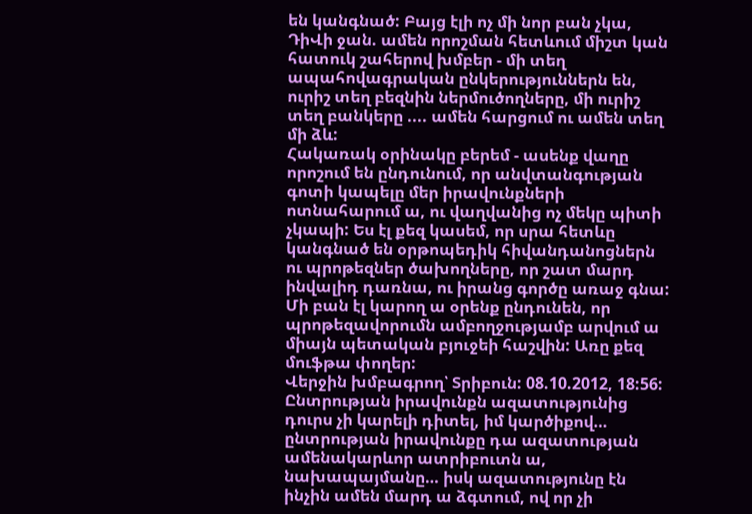են կանգնած: Բայց էլի ոչ մի նոր բան չկա, ԴիՎի ջան. ամեն որոշման հետևում միշտ կան հատուկ շահերով խմբեր - մի տեղ ապահովագրական ընկերություններն են, ուրիշ տեղ բեզնին ներմուծողները, մի ուրիշ տեղ բանկերը .... ամեն հարցում ու ամեն տեղ մի ձև:
Հակառակ օրինակը բերեմ - ասենք վաղը որոշում են ընդունում, որ անվտանգության գոտի կապելը մեր իրավունքների ոտնահարում ա, ու վաղվանից ոչ մեկը պիտի չկապի: Ես էլ քեզ կասեմ, որ սրա հետևը կանգնած են օրթոպեդիկ հիվանդանոցներն ու պրոթեզներ ծախողները, որ շատ մարդ ինվալիդ դառնա, ու իրանց գործը առաջ գնա: Մի բան էլ կարող ա օրենք ընդունեն, որ պրոթեզավորումն ամբողջությամբ արվում ա միայն պետական բյուջեի հաշվին: Առը քեզ մուֆթա փողեր:
Վերջին խմբագրող՝ Տրիբուն: 08.10.2012, 18:56:
Ընտրության իրավունքն ազատությունից դուրս չի կարելի դիտել, իմ կարծիքով… ընտրության իրավունքը դա ազատության ամենակարևոր ատրիբուտն ա, նախապայմանը… իսկ ազատությունը էն ինչին ամեն մարդ ա ձգտում, ով որ չի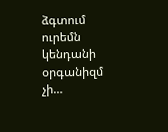ձգտում ուրեմն կենդանի օրգանիզմ չի…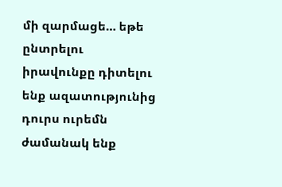մի զարմացե… եթե ընտրելու իրավունքը դիտելու ենք ազատությունից դուրս ուրեմն ժամանակ ենք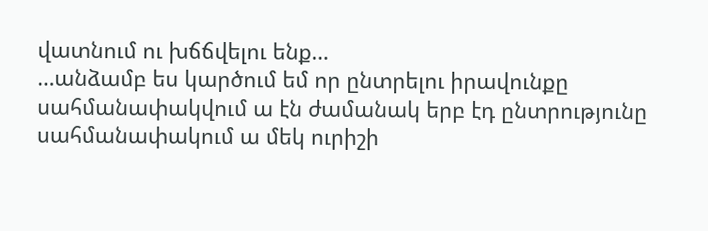վատնում ու խճճվելու ենք…
…անձամբ ես կարծում եմ որ ընտրելու իրավունքը սահմանափակվում ա էն ժամանակ երբ էդ ընտրությունը սահմանափակում ա մեկ ուրիշի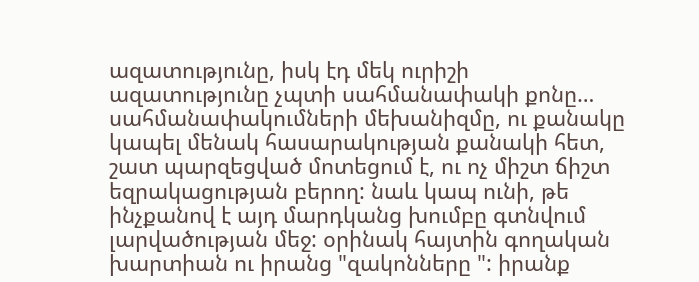ազատությունը, իսկ էդ մեկ ուրիշի ազատությունը չպտի սահմանափակի քոնը…
սահմանափակումների մեխանիզմը, ու քանակը կապել մենակ հասարակության քանակի հետ, շատ պարզեցված մոտեցում է, ու ոչ միշտ ճիշտ եզրակացության բերող: նաև կապ ունի, թե ինչքանով է այդ մարդկանց խումբը գտնվում լարվածության մեջ: օրինակ հայտին գողական խարտիան ու իրանց "զակոնները ": իրանք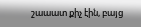շաաատ քիչ էին, բայց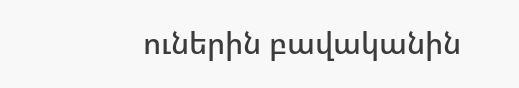ուներին բավականին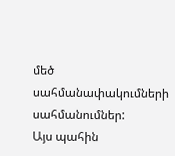մեծ սահմանափակումների սահմանումներ:
Այս պահին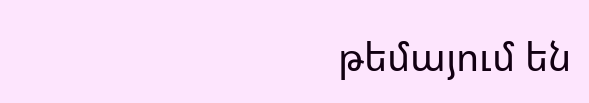թեմայում են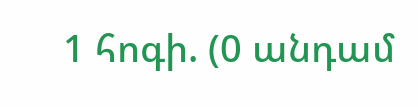1 հոգի. (0 անդամ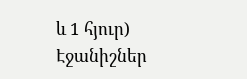և 1 հյուր)
Էջանիշներ